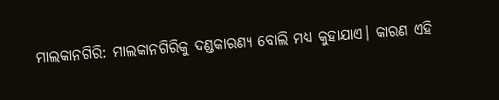ମାଲକାନଗିରି: ମାଲକାନଗିରିକୁ ଦଣ୍ଡକାରଣ୍ୟ ବୋଲି ମଧ୍ୟ କୁହାଯାଏ। କାରଣ ଏହି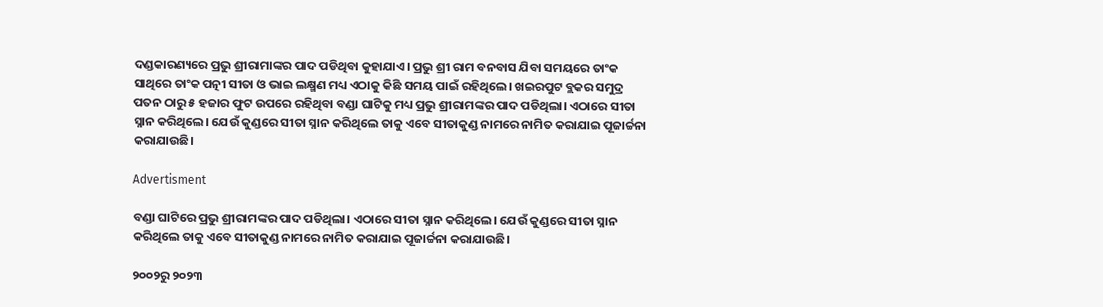ଦଣ୍ଡକାରଣ୍ୟରେ ପ୍ରଭୁ ଶ୍ରୀରାମାଙ୍କର ପାଦ ପଡିଥିବା କୁହାଯାଏ। ପ୍ରଭୁ ଶ୍ରୀ ରାମ ବନବାସ ଯିବା ସମୟରେ ତାଂକ ସାଥିରେ ତାଂକ ପତ୍ନୀ ସୀତା ଓ ଭାଇ ଲକ୍ଷ୍ମଣ ମଧ୍ୟ ଏଠାକୁ କିଛି ସମୟ ପାଇଁ ରହିଥିଲେ। ଖଇରପୁଟ ବ୍ଲକର ସମୁଦ୍ର ପତନ ଠାରୁ ୫ ହଜାର ଫୁଟ ଉପରେ ରହିଥିବା ବଣ୍ଡା ଘାଟିକୁ ମଧ୍ୟ ପ୍ରଭୁ ଶ୍ରୀରାମଙ୍କର ପାଦ ପଡିଥିଲା। ଏଠାରେ ସୀତା ସ୍ନାନ କରିଥିଲେ। ଯେଉଁ କୁଣ୍ଡରେ ସୀତା ସ୍ନାନ କରିଥିଲେ ତାକୁ ଏବେ ସୀତାକୁଣ୍ଡ ନାମରେ ନାମିତ କରାଯାଇ ପୂଜାର୍ଚ୍ଚନା କରାଯାଉଛି।

Advertisment

ବଣ୍ଡା ଘାଟିରେ ପ୍ରଭୁ ଶ୍ରୀରାମଙ୍କର ପାଦ ପଡିଥିଲା। ଏଠାରେ ସୀତା ସ୍ନାନ କରିଥିଲେ। ଯେଉଁ କୁଣ୍ଡରେ ସୀତା ସ୍ନାନ କରିଥିଲେ ତାକୁ ଏବେ ସୀତାକୁଣ୍ଡ ନାମରେ ନାମିତ କରାଯାଇ ପୂଜାର୍ଚ୍ଚନା କରାଯାଉଛି।

୨୦୦୨ରୁ ୨୦୨୩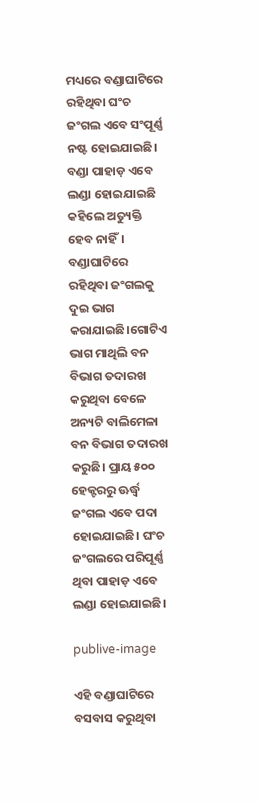ମଧ୍ୟରେ ବଣ୍ଡାଘାଟିରେ ରହିଥିବା ଘଂଚ ଜଂଗଲ ଏବେ ସଂପୂର୍ଣ୍ଣ ନଷ୍ଟ ହୋଇଯାଇଛି। ବଣ୍ଡା ପାହାଡ଼ ଏବେ ଲଣ୍ଡା ହୋଇଯାଇଛି କହିଲେ ଅତ୍ୟୁକ୍ତି ହେବ ନାହିଁ। ବଣ୍ଡାଘାଟିରେ ରହିଥିବା ଜଂଗଲକୁ ଦୁଇ ଭାଗ କରାଯାଇଛି।ଗୋଟିଏ ଭାଗ ମାଥିଲି ବନ ବିଭାଗ ତଦାରଖ କରୁଥିବା ବେଳେ ଅନ୍ୟଟି ବାଲିମେଳା ବନ ବିଭାଗ ତଦାରଖ କରୁଛି। ପ୍ରାୟ ୫୦୦ ହେକ୍ଟରରୁ ଊର୍ଦ୍ଧ୍ବ ଜଂଗଲ ଏବେ ପଦା ହୋଇଯାଇଛି। ଘଂଚ ଜଂଗଲରେ ପରିପୂର୍ଣ୍ଣ ଥିବା ପାହାଡ଼ ଏବେ ଲଣ୍ଡା ହୋଇଯାଇଛି।

publive-image

ଏହି ବଣ୍ଡାଘାଟିରେ ବସବାସ କରୁଥିବା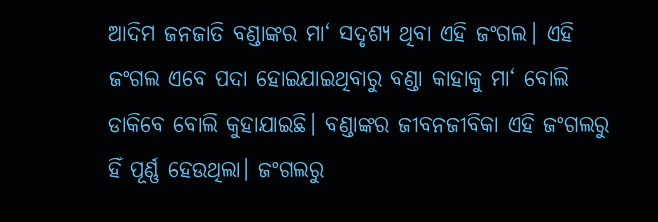ଆଦିମ ଜନଜାତି ବଣ୍ଡାଙ୍କର ମା‘ ସଦୃଶ୍ୟ ଥିବା ଏହି ଜଂଗଲ। ଏହି ଜଂଗଲ ଏବେ ପଦା ହୋଇଯାଇଥିବାରୁ ବଣ୍ଡା କାହାକୁ ମା‘ ବୋଲି ଡାକିବେ ବୋଲି କୁହାଯାଇଛି। ବଣ୍ଡାଙ୍କର ଜୀବନଜୀବିକା ଏହି ଜଂଗଲରୁ ହିଁ ପୂର୍ଣ୍ଣ ହେଉଥିଲା। ଜଂଗଲରୁ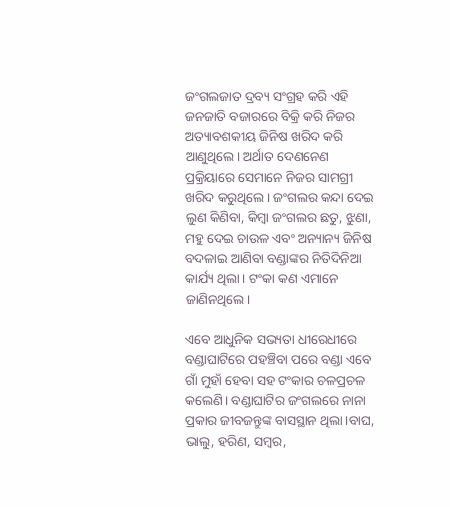ଜଂଗଲଜାତ ଦ୍ରବ୍ୟ ସଂଗ୍ରହ କରି ଏହି ଜନଜାତି ବଜାରରେ ବିକ୍ରି କରି ନିଜର ଅତ୍ୟାବଶକୀୟ ଜିନିଷ ଖରିଦ କରି ଆଣୁଥିଲେ। ଅର୍ଥାତ ଦେଣନେଣ ପ୍ରକ୍ରିୟାରେ ସେମାନେ ନିଜର ସାମଗ୍ରୀ ଖରିଦ କରୁଥିଲେ। ଜଂଗଲର କନ୍ଦା ଦେଇ ଲୁଣ କିଣିବା, କିମ୍ବା ଜଂଗଲର ଛତୁ, ଝୁଣା, ମହୁ ଦେଇ ଚାଉଳ ଏବଂ ଅନ୍ୟାନ୍ୟ ଜିନିଷ ବଦଳାଇ ଆଣିବା ବଣ୍ଡାଙ୍କର ନିତିଦିନିଆ କାର୍ଯ୍ୟ ଥିଲା। ଟଂକା କଣ ଏମାନେ ଜାଣିନଥିଲେ।

ଏବେ ଆଧୁନିକ ସଭ୍ୟତା ଧୀରେଧୀରେ ବଣ୍ଡାଘାଟିରେ ପହଞ୍ଚିବା ପରେ ବଣ୍ଡା ଏବେ ଗାଁ ମୁହାଁ ହେବା ସହ ଟଂକାର ଚଳପ୍ରଚଳ କଲେଣି। ବଣ୍ଡାଘାଟିର ଜଂଗଲରେ ନାନା ପ୍ରକାର ଜୀବଜନ୍ତୁଙ୍କ ବାସସ୍ଥାନ ଥିଲା।ବାଘ, ଭାଲୁ, ହରିଣ, ସମ୍ବର,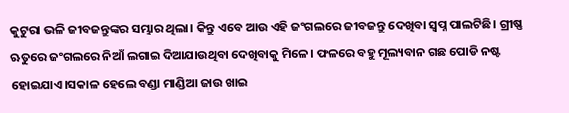କୁଟୁରା ଭଳି ଜୀବଜନ୍ତୁଙ୍କର ସମ୍ଭାର ଥିଲା। କିନ୍ତୁ ଏବେ ଆଉ ଏହି ଜଂଗଲରେ ଜୀବଜନ୍ତୁ ଦେଖିବା ସ୍ବପ୍ନ ପାଲଟିଛି। ଗ୍ରୀଷ୍ଣ ଋତୁରେ ଜଂଗଲରେ ନିଆଁ ଲଗାଇ ଦିଆଯାଉଥିବା ଦେଖିବାକୁ ମିଳେ। ଫଳରେ ବହୁ ମୂଲ୍ୟବାନ ଗଛ ପୋଡି ନଷ୍ଟ ହୋଇଯାଏ।ସକାଳ ହେଲେ ବଣ୍ଡା ମାଣ୍ଡିଆ ଜାଉ ଖାଇ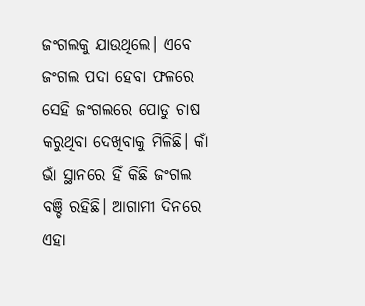ଜଂଗଲକୁ ଯାଉଥିଲେ। ଏବେ ଜଂଗଲ ପଦା ହେବା ଫଳରେ ସେହି ଜଂଗଲରେ ପୋଡୁ ଚାଷ କରୁଥିବା ଦେଖିବାକୁ ମିଳିଛି। କାଁ ଭାଁ ସ୍ଥାନରେ ହିଁ କିଛି ଜଂଗଲ ବଞ୍ଚି ରହିଛି। ଆଗାମୀ ଦିନରେ ଏହା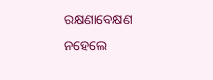ରକ୍ଷଣାବେକ୍ଷଣ ନହେଲେ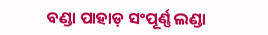ବଣ୍ଡା ପାହାଡ଼ ସଂପୂର୍ଣ୍ଣ ଲଣ୍ଡା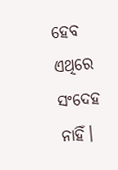ହେବ ଏଥିରେ ସଂଦେହ ନାହିଁ।